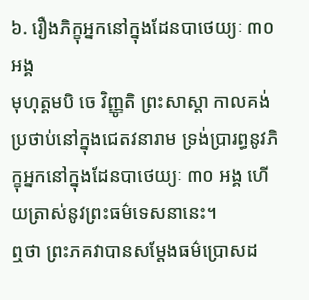៦. រឿងភិក្ខុអ្នកនៅក្នុងដែនបាថេយ្យៈ ៣០ អង្គ
មុហុត្តមបិ ចេ វិញ្ញូតិ ព្រះសាស្តា កាលគង់ប្រថាប់នៅក្នុងជេតវនារាម ទ្រង់ប្រារព្ធនូវភិក្ខុអ្នកនៅក្នុងដែនបាថេយ្យៈ ៣០ អង្គ ហើយត្រាស់នូវព្រះធម៌ទេសនានេះ។
ឮថា ព្រះភគវាបានសម្ដែងធម៌ប្រោសដ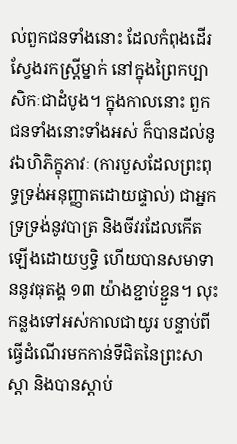ល់ពួកជនទាំងនោះ ដែលកំពុងដើរស្វែងរកស្រ្តីម្នាក់ នៅក្នុងព្រៃកប្បាសិកៈជាដំបូង។ ក្នុងកាលនោះ ពួកជនទាំងនោះទាំងអស់ ក៏បានដល់នូវឯហិភិក្ខុភាវៈ (ការបួសដែលព្រះពុទ្ធទ្រង់អនុញ្ញាតដោយផ្ទាល់) ជាអ្នកទ្រទ្រង់នូវបាត្រ និងចីវរដែលកើតឡើងដោយឫទ្ធិ ហើយបានសមាទាននូវធុតង្គ ១៣ យ៉ាងខ្ជាប់ខ្ជួន។ លុះកន្លងទៅអស់កាលជាយូរ បន្ទាប់ពីធ្វើដំណើរមកកាន់ទីជិតនៃព្រះសាស្តា និងបានស្ដាប់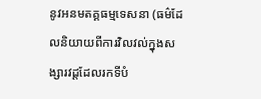នូវអនមតគ្គធម្មទេសនា (ធម៌ដែលនិយាយពីការវិលវល់ក្នុងសង្សារវដ្តដែលរកទីបំ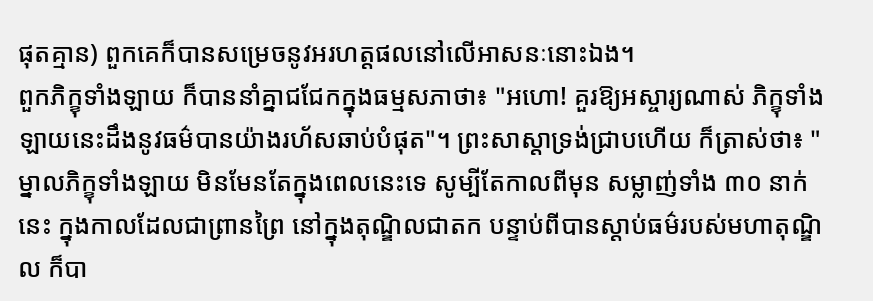ផុតគ្មាន) ពួកគេក៏បានសម្រេចនូវអរហត្តផលនៅលើអាសនៈនោះឯង។
ពួកភិក្ខុទាំងឡាយ ក៏បាននាំគ្នាជជែកក្នុងធម្មសភាថា៖ "អហោ! គួរឱ្យអស្ចារ្យណាស់ ភិក្ខុទាំងឡាយនេះដឹងនូវធម៌បានយ៉ាងរហ័សឆាប់បំផុត"។ ព្រះសាស្តាទ្រង់ជ្រាបហើយ ក៏ត្រាស់ថា៖ "ម្នាលភិក្ខុទាំងឡាយ មិនមែនតែក្នុងពេលនេះទេ សូម្បីតែកាលពីមុន សម្លាញ់ទាំង ៣០ នាក់នេះ ក្នុងកាលដែលជាព្រានព្រៃ នៅក្នុងតុណ្ឌិលជាតក បន្ទាប់ពីបានស្ដាប់ធម៌របស់មហាតុណ្ឌិល ក៏បា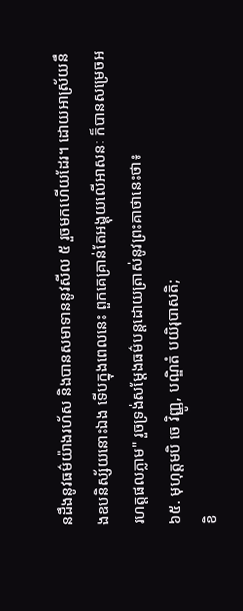នដឹងនូវធម៌យ៉ាងរហ័ស និងបានសមាទាននូវសីល ៥ រួចមកហើយដែរ។ ដោយអាស្រ័យនឹងឧបនិស្ស័យនោះឯង ទើបក្នុងពេលនេះ ពួកគេគ្រាន់តែអង្គុយលើអាសនៈ ក៏បានសម្រេចអរហត្តផលភ្លាម" រួចទ្រង់សម្ដែងធម៌បន្តដោយត្រាស់នូវព្រះគាថានេះថា៖
៦៥. មុហុត្តមបិ ចេ វិញ្ញូ, បណ្ឌិតំ បយិរុបាសតិ;
ខិ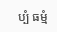ប្បំ ធម្មំ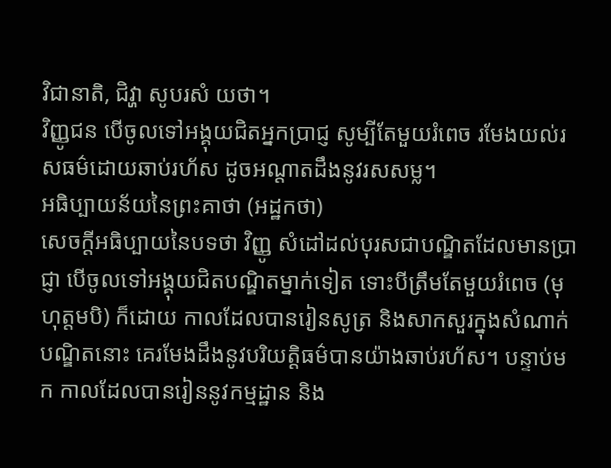វិជានាតិ, ជិវ្ហា សូបរសំ យថា។
វិញ្ញូជន បើចូលទៅអង្គុយជិតអ្នកប្រាជ្ញ សូម្បីតែមួយរំពេច រមែងយល់រសធម៌ដោយឆាប់រហ័ស ដូចអណ្តាតដឹងនូវរសសម្ល។
អធិប្បាយន័យនៃព្រះគាថា (អដ្ឋកថា)
សេចក្ដីអធិប្បាយនៃបទថា វិញ្ញូ សំដៅដល់បុរសជាបណ្ឌិតដែលមានប្រាជ្ញា បើចូលទៅអង្គុយជិតបណ្ឌិតម្នាក់ទៀត ទោះបីត្រឹមតែមួយរំពេច (មុហុត្តមបិ) ក៏ដោយ កាលដែលបានរៀនសូត្រ និងសាកសួរក្នុងសំណាក់បណ្ឌិតនោះ គេរមែងដឹងនូវបរិយត្តិធម៌បានយ៉ាងឆាប់រហ័ស។ បន្ទាប់មក កាលដែលបានរៀននូវកម្មដ្ឋាន និង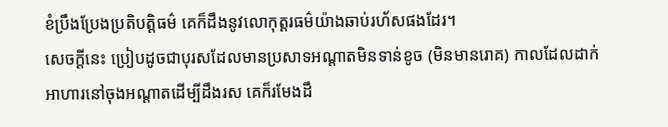ខំប្រឹងប្រែងប្រតិបត្តិធម៌ គេក៏ដឹងនូវលោកុត្តរធម៌យ៉ាងឆាប់រហ័សផងដែរ។
សេចក្ដីនេះ ប្រៀបដូចជាបុរសដែលមានប្រសាទអណ្ដាតមិនទាន់ខូច (មិនមានរោគ) កាលដែលដាក់អាហារនៅចុងអណ្ដាតដើម្បីដឹងរស គេក៏រមែងដឹ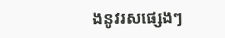ងនូវរសផ្សេងៗ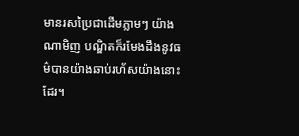មានរសប្រៃជាដើមភ្លាមៗ យ៉ាងណាមិញ បណ្ឌិតក៏រមែងដឹងនូវធម៌បានយ៉ាងឆាប់រហ័សយ៉ាងនោះដែរ។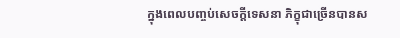ក្នុងពេលបញ្ចប់សេចក្ដីទេសនា ភិក្ខុជាច្រើនបានស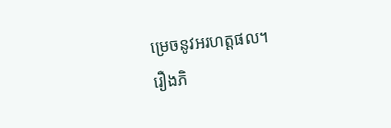ម្រេចនូវអរហត្តផល។
រឿងភិ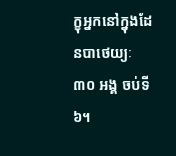ក្ខុអ្នកនៅក្នុងដែនបាថេយ្យៈ ៣០ អង្គ ចប់ទី ៦។